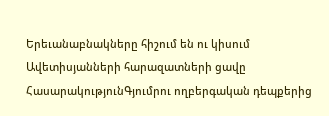Երեւանաբնակները հիշում են ու կիսում Ավետիսյանների հարազատների ցավը
ՀասարակությունԳյումրու ողբերգական դեպքերից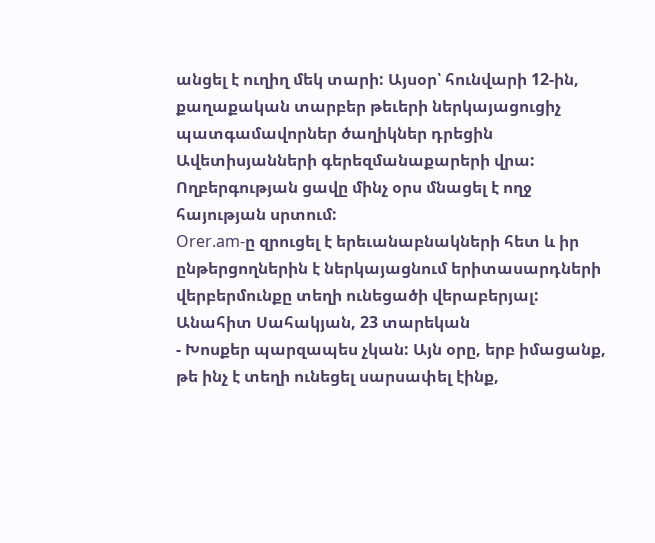անցել է ուղիղ մեկ տարի: Այսօր՝ հունվարի 12-ին, քաղաքական տարբեր թեւերի ներկայացուցիչ պատգամավորներ ծաղիկներ դրեցին Ավետիսյանների գերեզմանաքարերի վրա: Ողբերգության ցավը մինչ օրս մնացել է ողջ հայության սրտում:
Orer.am-ը զրուցել է երեւանաբնակների հետ և իր ընթերցողներին է ներկայացնում երիտասարդների վերբերմունքը տեղի ունեցածի վերաբերյալ:
Անահիտ Սահակյան, 23 տարեկան
- Խոսքեր պարզապես չկան: Այն օրը, երբ իմացանք, թե ինչ է տեղի ունեցել սարսափել էինք,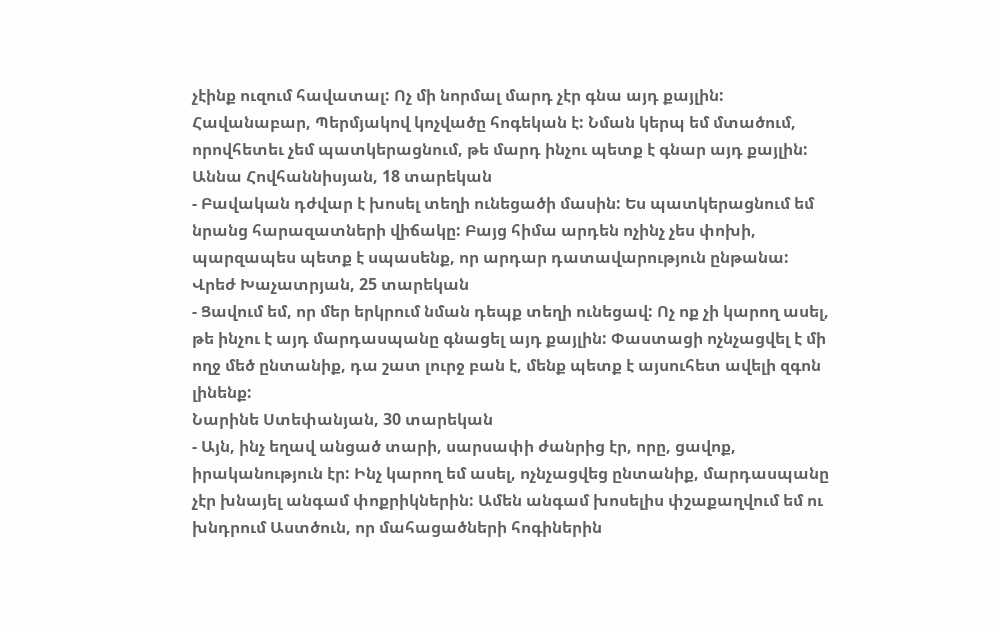չէինք ուզում հավատալ: Ոչ մի նորմալ մարդ չէր գնա այդ քայլին: Հավանաբար, Պերմյակով կոչվածը հոգեկան է: Նման կերպ եմ մտածում, որովհետեւ չեմ պատկերացնում, թե մարդ ինչու պետք է գնար այդ քայլին:
Աննա Հովհաննիսյան, 18 տարեկան
- Բավական դժվար է խոսել տեղի ունեցածի մասին: Ես պատկերացնում եմ նրանց հարազատների վիճակը: Բայց հիմա արդեն ոչինչ չես փոխի, պարզապես պետք է սպասենք, որ արդար դատավարություն ընթանա:
Վրեժ Խաչատրյան, 25 տարեկան
- Ցավում եմ, որ մեր երկրում նման դեպք տեղի ունեցավ: Ոչ ոք չի կարող ասել, թե ինչու է այդ մարդասպանը գնացել այդ քայլին: Փաստացի ոչնչացվել է մի ողջ մեծ ընտանիք, դա շատ լուրջ բան է, մենք պետք է այսուհետ ավելի զգոն լինենք:
Նարինե Ստեփանյան, 30 տարեկան
- Այն, ինչ եղավ անցած տարի, սարսափի ժանրից էր, որը, ցավոք, իրականություն էր: Ինչ կարող եմ ասել, ոչնչացվեց ընտանիք, մարդասպանը չէր խնայել անգամ փոքրիկներին: Ամեն անգամ խոսելիս փշաքաղվում եմ ու խնդրում Աստծուն, որ մահացածների հոգիներին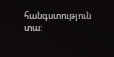հանգստություն տա: